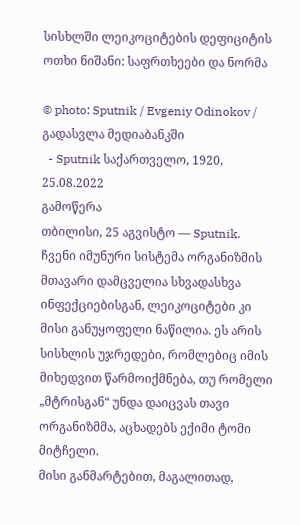სისხლში ლეიკოციტების დეფიციტის ოთხი ნიშანი: საფრთხეები და ნორმა

© photo: Sputnik / Evgeniy Odinokov / გადასვლა მედიაბანკში
  - Sputnik საქართველო, 1920, 25.08.2022
გამოწერა
თბილისი, 25 აგვისტო — Sputnik. ჩვენი იმუნური სისტემა ორგანიზმის მთავარი დამცველია სხვადასხვა ინფექციებისგან, ლეიკოციტები კი მისი განუყოფელი ნაწილია. ეს არის სისხლის უჯრედები, რომლებიც იმის მიხედვით წარმოიქმნება, თუ რომელი „მტრისგან“ უნდა დაიცვას თავი ორგანიზმმა, აცხადებს ექიმი ტომი მიტჩელი.
მისი განმარტებით, მაგალითად,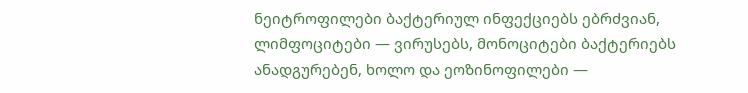ნეიტროფილები ბაქტერიულ ინფექციებს ებრძვიან, ლიმფოციტები — ვირუსებს, მონოციტები ბაქტერიებს ანადგურებენ, ხოლო და ეოზინოფილები —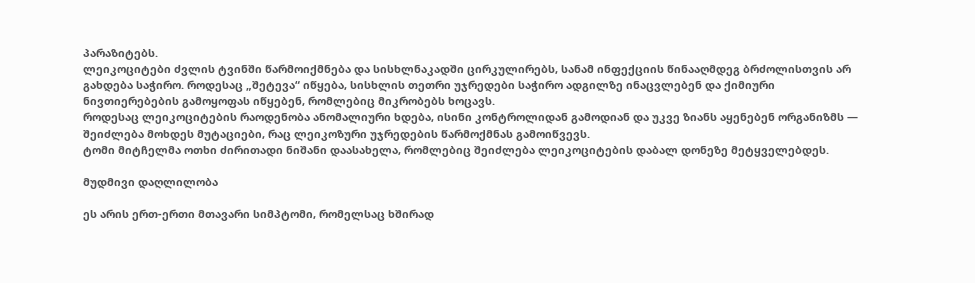პარაზიტებს.
ლეიკოციტები ძვლის ტვინში წარმოიქმნება და სისხლნაკადში ცირკულირებს, სანამ ინფექციის წინააღმდეგ ბრძოლისთვის არ გახდება საჭირო. როდესაც „შეტევა“ იწყება, სისხლის თეთრი უჯრედები საჭირო ადგილზე ინაცვლებენ და ქიმიური ნივთიერებების გამოყოფას იწყებენ, რომლებიც მიკრობებს ხოცავს.
როდესაც ლეიკოციტების რაოდენობა ანომალიური ხდება, ისინი კონტროლიდან გამოდიან და უკვე ზიანს აყენებენ ორგანიზმს — შეიძლება მოხდეს მუტაციები, რაც ლეიკოზური უჯრედების წარმოქმნას გამოიწვევს.
ტომი მიტჩელმა ოთხი ძირითადი ნიშანი დაასახელა, რომლებიც შეიძლება ლეიკოციტების დაბალ დონეზე მეტყველებდეს.

მუდმივი დაღლილობა

ეს არის ერთ-ერთი მთავარი სიმპტომი, რომელსაც ხშირად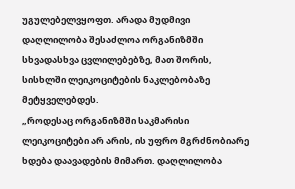უგულებელვყოფთ. არადა მუდმივი დაღლილობა შესაძლოა ორგანიზმში სხვადასხვა ცვლილებებზე, მათ შორის, სისხლში ლეიკოციტების ნაკლებობაზე მეტყველებდეს.
„როდესაც ორგანიზმში საკმარისი ლეიკოციტები არ არის, ის უფრო მგრძნობიარე ხდება დაავადების მიმართ. დაღლილობა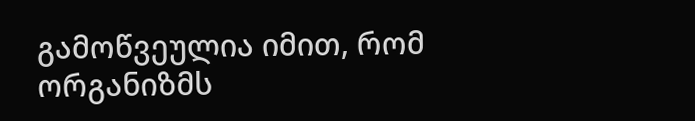გამოწვეულია იმით, რომ ორგანიზმს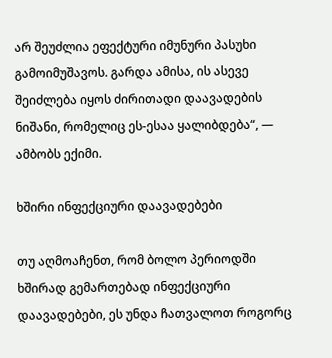არ შეუძლია ეფექტური იმუნური პასუხი გამოიმუშავოს. გარდა ამისა, ის ასევე შეიძლება იყოს ძირითადი დაავადების ნიშანი, რომელიც ეს-ესაა ყალიბდება“, — ამბობს ექიმი.

ხშირი ინფექციური დაავადებები

თუ აღმოაჩენთ, რომ ბოლო პერიოდში ხშირად გემართებად ინფექციური დაავადებები, ეს უნდა ჩათვალოთ როგორც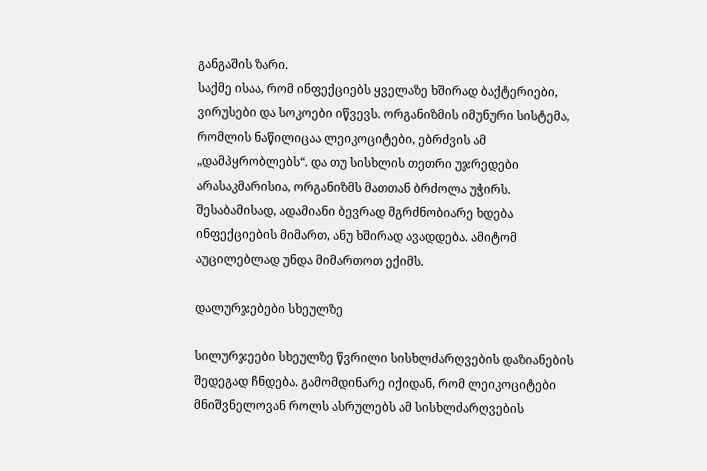განგაშის ზარი.
საქმე ისაა, რომ ინფექციებს ყველაზე ხშირად ბაქტერიები, ვირუსები და სოკოები იწვევს. ორგანიზმის იმუნური სისტემა, რომლის ნაწილიცაა ლეიკოციტები, ებრძვის ამ „დამპყრობლებს“. და თუ სისხლის თეთრი უჯრედები არასაკმარისია, ორგანიზმს მათთან ბრძოლა უჭირს. შესაბამისად, ადამიანი ბევრად მგრძნობიარე ხდება ინფექციების მიმართ, ანუ ხშირად ავადდება. ამიტომ აუცილებლად უნდა მიმართოთ ექიმს.

დალურჯებები სხეულზე

სილურჯეები სხეულზე წვრილი სისხლძარღვების დაზიანების შედეგად ჩნდება. გამომდინარე იქიდან, რომ ლეიკოციტები მნიშვნელოვან როლს ასრულებს ამ სისხლძარღვების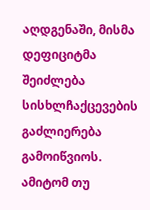აღდგენაში, მისმა დეფიციტმა შეიძლება სისხლჩაქცევების გაძლიერება გამოიწვიოს.
ამიტომ თუ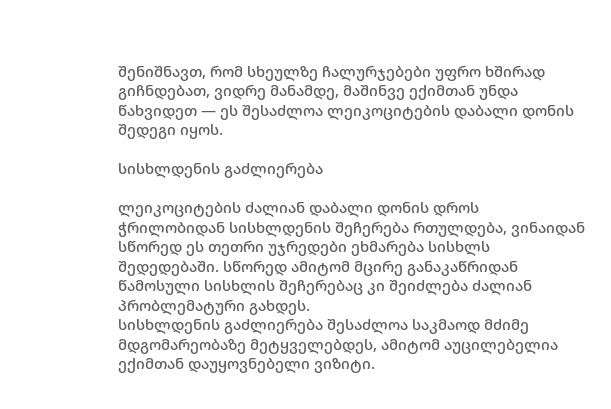შენიშნავთ, რომ სხეულზე ჩალურჯებები უფრო ხშირად გიჩნდებათ, ვიდრე მანამდე, მაშინვე ექიმთან უნდა წახვიდეთ — ეს შესაძლოა ლეიკოციტების დაბალი დონის შედეგი იყოს.

სისხლდენის გაძლიერება

ლეიკოციტების ძალიან დაბალი დონის დროს ჭრილობიდან სისხლდენის შეჩერება რთულდება, ვინაიდან სწორედ ეს თეთრი უჯრედები ეხმარება სისხლს შედედებაში. სწორედ ამიტომ მცირე განაკაწრიდან წამოსული სისხლის შეჩერებაც კი შეიძლება ძალიან პრობლემატური გახდეს.
სისხლდენის გაძლიერება შესაძლოა საკმაოდ მძიმე მდგომარეობაზე მეტყველებდეს, ამიტომ აუცილებელია ექიმთან დაუყოვნებელი ვიზიტი.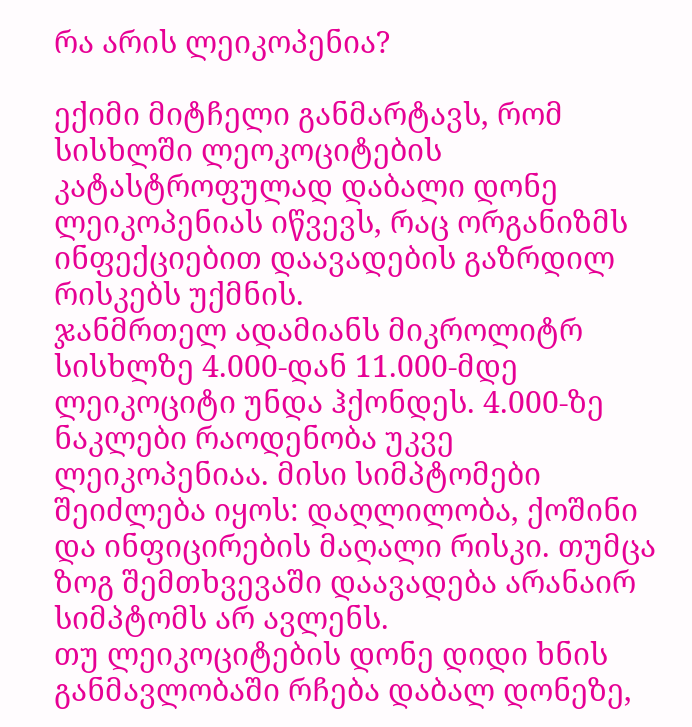რა არის ლეიკოპენია?

ექიმი მიტჩელი განმარტავს, რომ სისხლში ლეოკოციტების კატასტროფულად დაბალი დონე ლეიკოპენიას იწვევს, რაც ორგანიზმს ინფექციებით დაავადების გაზრდილ რისკებს უქმნის.
ჯანმრთელ ადამიანს მიკროლიტრ სისხლზე 4.000-დან 11.000-მდე ლეიკოციტი უნდა ჰქონდეს. 4.000-ზე ნაკლები რაოდენობა უკვე ლეიკოპენიაა. მისი სიმპტომები შეიძლება იყოს: დაღლილობა, ქოშინი და ინფიცირების მაღალი რისკი. თუმცა ზოგ შემთხვევაში დაავადება არანაირ სიმპტომს არ ავლენს.
თუ ლეიკოციტების დონე დიდი ხნის განმავლობაში რჩება დაბალ დონეზე,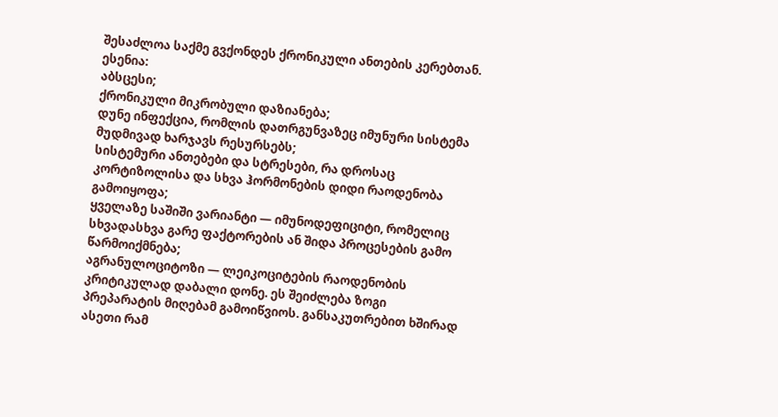შესაძლოა საქმე გვქონდეს ქრონიკული ანთების კერებთან. ესენია:
აბსცესი;
ქრონიკული მიკრობული დაზიანება;
დუნე ინფექცია, რომლის დათრგუნვაზეც იმუნური სისტემა მუდმივად ხარჯავს რესურსებს;
სისტემური ანთებები და სტრესები, რა დროსაც კორტიზოლისა და სხვა ჰორმონების დიდი რაოდენობა გამოიყოფა;
ყველაზე საშიში ვარიანტი — იმუნოდეფიციტი, რომელიც სხვადასხვა გარე ფაქტორების ან შიდა პროცესების გამო წარმოიქმნება;
აგრანულოციტოზი — ლეიკოციტების რაოდენობის კრიტიკულად დაბალი დონე. ეს შეიძლება ზოგი პრეპარატის მიღებამ გამოიწვიოს. განსაკუთრებით ხშირად ასეთი რამ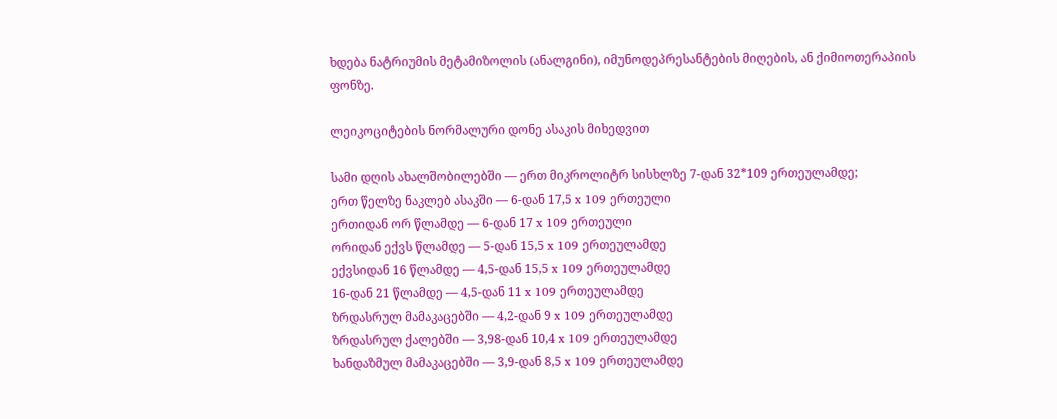ხდება ნატრიუმის მეტამიზოლის (ანალგინი), იმუნოდეპრესანტების მიღების, ან ქიმიოთერაპიის ფონზე.

ლეიკოციტების ნორმალური დონე ასაკის მიხედვით

სამი დღის ახალშობილებში — ერთ მიკროლიტრ სისხლზე 7-დან 32*109 ერთეულამდე;
ერთ წელზე ნაკლებ ასაკში — 6-დან 17,5 x 109 ერთეული
ერთიდან ორ წლამდე — 6-დან 17 x 109 ერთეული
ორიდან ექვს წლამდე — 5-დან 15,5 x 109 ერთეულამდე
ექვსიდან 16 წლამდე — 4,5-დან 15,5 x 109 ერთეულამდე
16-დან 21 წლამდე — 4,5-დან 11 x 109 ერთეულამდე
ზრდასრულ მამაკაცებში — 4,2-დან 9 x 109 ერთეულამდე
ზრდასრულ ქალებში — 3,98-დან 10,4 x 109 ერთეულამდე
ხანდაზმულ მამაკაცებში — 3,9-დან 8,5 x 109 ერთეულამდე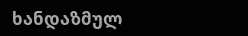ხანდაზმულ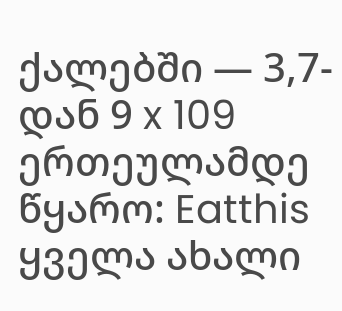ქალებში — 3,7-დან 9 x 109 ერთეულამდე
წყარო: Eatthis
ყველა ახალი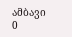ამბავი
0